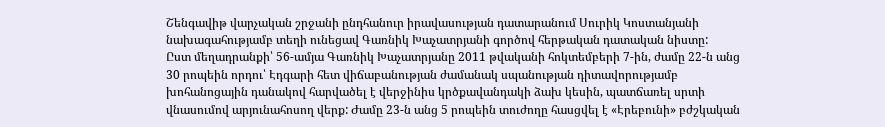Շենգավիթ վարչական շրջանի ընդհանուր իրավասության դատարանում Սուրիկ Կոստանյանի նախագահությամբ տեղի ունեցավ Գառնիկ Խաչատրյանի գործով հերթական դատական նիստը:
Ըստ մեղադրանքի՝ 56-ամյա Գառնիկ Խաչատրյանը 2011 թվականի հոկտեմբերի 7-ին, ժամը 22-ն անց 30 րոպեին որդու՝ Էդգարի հետ վիճաբանության ժամանակ սպանության դիտավորությամբ խոհանոցային դանակով հարվածել է վերջինիս կրծքավանդակի ձախ կեսին, պատճառել սրտի վնասումով արյունահոսող վերք: Ժամը 23-ն անց 5 րոպեին տուժողը հասցվել է «Էրեբունի» բժշկական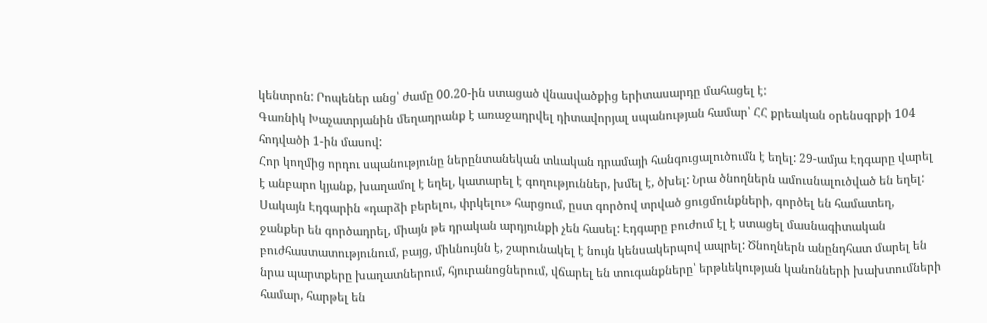կենտրոն: Րոպեներ անց՝ ժամը 00.20-ին ստացած վնասվածքից երիտասարդը մահացել է:
Գառնիկ Խաչատրյանին մեղադրանք է առաջադրվել դիտավորյալ սպանության համար՝ ՀՀ քրեական օրենսգրքի 104 հոդվածի 1-ին մասով:
Հոր կողմից որդու սպանությունը ներընտանեկան տևական դրամայի հանգուցալուծումն է եղել: 29-ամյա Էդգարը վարել է անբարո կյանք, խաղամոլ է եղել, կատարել է գողություններ, խմել է, ծխել: Նրա ծնողներն ամուսնալուծված են եղել: Սակայն Էդգարին «դարձի բերելու, փրկելու» հարցում, ըստ գործով տրված ցուցմունքների, գործել են համատեղ, ջանքեր են գործադրել, միայն թե դրական արդյունքի չեն հասել: Էդգարը բուժում էլ է ստացել մասնագիտական բուժհաստատությունում, բայց, միևնույնն է, շարունակել է նույն կենսակերպով ապրել: Ծնողներն անընդհատ մարել են նրա պարտքերը խաղատներում, հյուրանոցներում, վճարել են տուգանքները՝ երթևեկության կանոնների խախտումների համար, հարթել են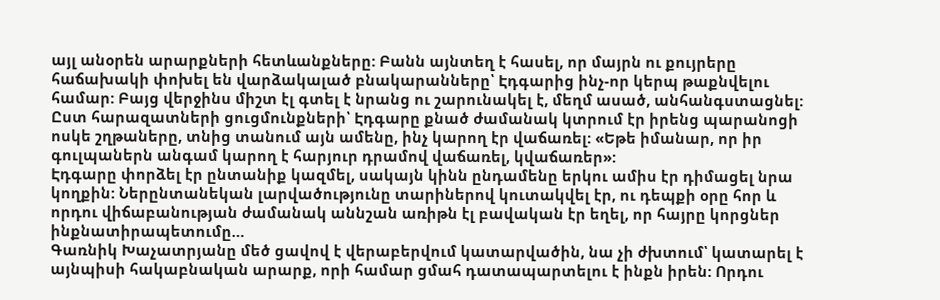այլ անօրեն արարքների հետևանքները: Բանն այնտեղ է հասել, որ մայրն ու քույրերը հաճախակի փոխել են վարձակալած բնակարանները՝ Էդգարից ինչ-որ կերպ թաքնվելու համար: Բայց վերջինս միշտ էլ գտել է նրանց ու շարունակել է, մեղմ ասած, անհանգստացնել:
Ըստ հարազատների ցուցմունքների՝ Էդգարը քնած ժամանակ կտրում էր իրենց պարանոցի ոսկե շղթաները, տնից տանում այն ամենը, ինչ կարող էր վաճառել: «Եթե իմանար, որ իր գուլպաներն անգամ կարող է հարյուր դրամով վաճառել, կվաճառեր»:
Էդգարը փորձել էր ընտանիք կազմել, սակայն կինն ընդամենը երկու ամիս էր դիմացել նրա կողքին: Ներընտանեկան լարվածությունը տարիներով կուտակվել էր, ու դեպքի օրը հոր և որդու վիճաբանության ժամանակ աննշան առիթն էլ բավական էր եղել, որ հայրը կորցներ ինքնատիրապետումը…
Գառնիկ Խաչատրյանը մեծ ցավով է վերաբերվում կատարվածին, նա չի ժխտում՝ կատարել է այնպիսի հակաբնական արարք, որի համար ցմահ դատապարտելու է ինքն իրեն: Որդու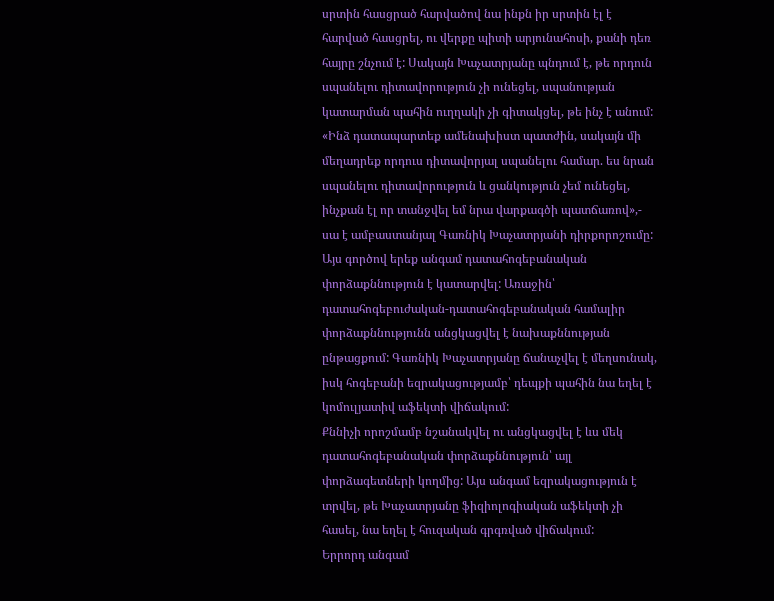սրտին հասցրած հարվածով նա ինքն իր սրտին էլ է հարված հասցրել, ու վերքը պիտի արյունահոսի, քանի դեռ հայրը շնչում է: Սակայն Խաչատրյանը պնդում է, թե որդուն սպանելու դիտավորություն չի ունեցել, սպանության կատարման պահին ուղղակի չի գիտակցել, թե ինչ է անում: «Ինձ դատապարտեք ամենախիստ պատժին, սակայն մի մեղադրեք որդուս դիտավորյալ սպանելու համար. ես նրան սպանելու դիտավորություն և ցանկություն չեմ ունեցել, ինչքան էլ որ տանջվել եմ նրա վարքագծի պատճառով»,- սա է ամբաստանյալ Գառնիկ Խաչատրյանի դիրքորոշումը:
Այս գործով երեք անգամ դատահոգեբանական փորձաքննություն է կատարվել: Առաջին՝ դատահոգեբուժական-դատահոգեբանական համալիր փորձաքննությունն անցկացվել է նախաքննության ընթացքում: Գառնիկ Խաչատրյանը ճանաչվել է մեղսունակ, իսկ հոգեբանի եզրակացությամբ՝ դեպքի պահին նա եղել է կոմուլյատիվ աֆեկտի վիճակում:
Քննիչի որոշմամբ նշանակվել ու անցկացվել է ևս մեկ դատահոգեբանական փորձաքննություն՝ այլ փորձագետների կողմից: Այս անգամ եզրակացություն է տրվել, թե Խաչատրյանը ֆիզիոլոգիական աֆեկտի չի հասել, նա եղել է հուզական գրգռված վիճակում:
Երրորդ անգամ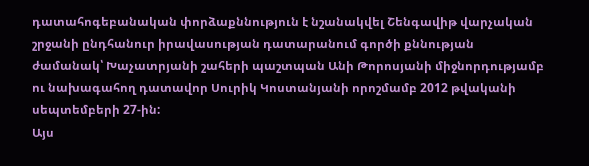դատահոգեբանական փորձաքննություն է նշանակվել Շենգավիթ վարչական շրջանի ընդհանուր իրավասության դատարանում գործի քննության ժամանակ՝ Խաչատրյանի շահերի պաշտպան Անի Թորոսյանի միջնորդությամբ ու նախագահող դատավոր Սուրիկ Կոստանյանի որոշմամբ 2012 թվականի սեպտեմբերի 27-ին:
Այս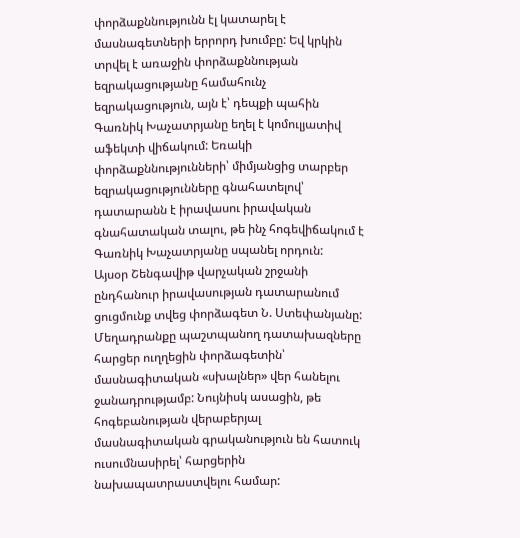փորձաքննությունն էլ կատարել է մասնագետների երրորդ խումբը: Եվ կրկին տրվել է առաջին փորձաքննության եզրակացությանը համահունչ եզրակացություն, այն է՝ դեպքի պահին Գառնիկ Խաչատրյանը եղել է կոմուլյատիվ աֆեկտի վիճակում: Եռակի փորձաքննությունների՝ միմյանցից տարբեր եզրակացությունները գնահատելով՝ դատարանն է իրավասու իրավական գնահատական տալու, թե ինչ հոգեվիճակում է Գառնիկ Խաչատրյանը սպանել որդուն:
Այսօր Շենգավիթ վարչական շրջանի ընդհանուր իրավասության դատարանում ցուցմունք տվեց փորձագետ Ն. Ստեփանյանը: Մեղադրանքը պաշտպանող դատախազները հարցեր ուղղեցին փորձագետին՝ մասնագիտական «սխալներ» վեր հանելու ջանադրությամբ: Նույնիսկ ասացին, թե հոգեբանության վերաբերյալ մասնագիտական գրականություն են հատուկ ուսումնասիրել՝ հարցերին նախապատրաստվելու համար: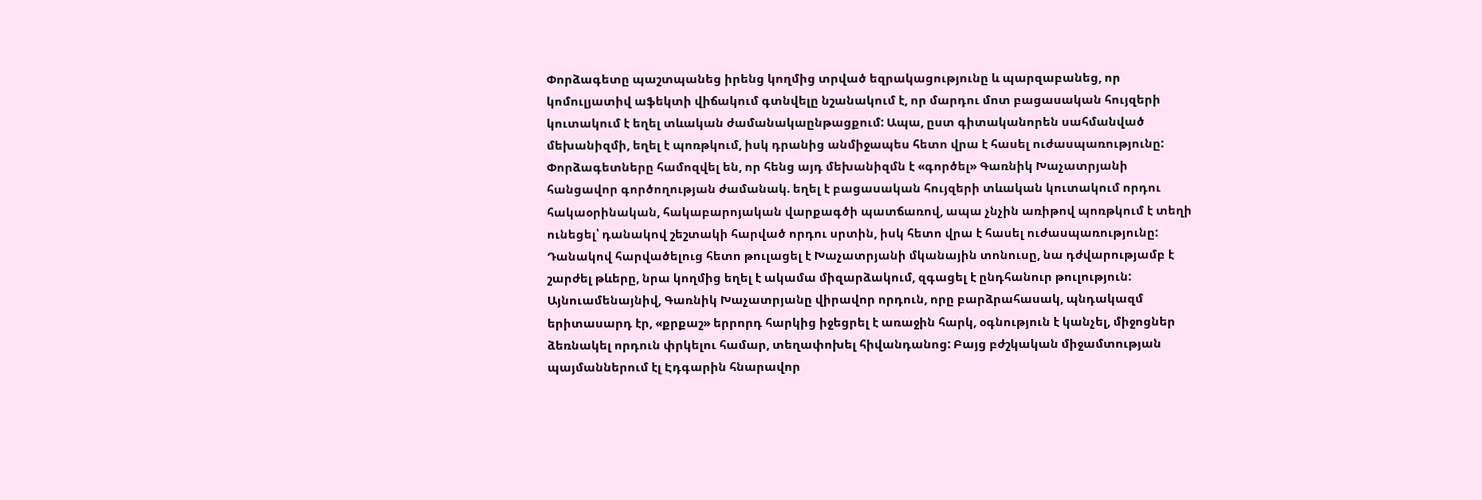Փորձագետը պաշտպանեց իրենց կողմից տրված եզրակացությունը և պարզաբանեց, որ կոմուլյատիվ աֆեկտի վիճակում գտնվելը նշանակում է, որ մարդու մոտ բացասական հույզերի կուտակում է եղել տևական ժամանակաընթացքում: Ապա, ըստ գիտականորեն սահմանված մեխանիզմի, եղել է պոռթկում, իսկ դրանից անմիջապես հետո վրա է հասել ուժասպառությունը: Փորձագետները համոզվել են, որ հենց այդ մեխանիզմն է «գործել» Գառնիկ Խաչատրյանի հանցավոր գործողության ժամանակ. եղել է բացասական հույզերի տևական կուտակում որդու հակաօրինական, հակաբարոյական վարքագծի պատճառով, ապա չնչին առիթով պոռթկում է տեղի ունեցել՝ դանակով շեշտակի հարված որդու սրտին, իսկ հետո վրա է հասել ուժասպառությունը: Դանակով հարվածելուց հետո թուլացել է Խաչատրյանի մկանային տոնուսը, նա դժվարությամբ է շարժել թևերը, նրա կողմից եղել է ակամա միզարձակում, զգացել է ընդհանուր թուլություն:
Այնուամենայնիվ, Գառնիկ Խաչատրյանը վիրավոր որդուն, որը բարձրահասակ, պնդակազմ երիտասարդ էր, «քրքաշ» երրորդ հարկից իջեցրել է առաջին հարկ, օգնություն է կանչել, միջոցներ ձեռնակել որդուն փրկելու համար, տեղափոխել հիվանդանոց: Բայց բժշկական միջամտության պայմաններում էլ Էդգարին հնարավոր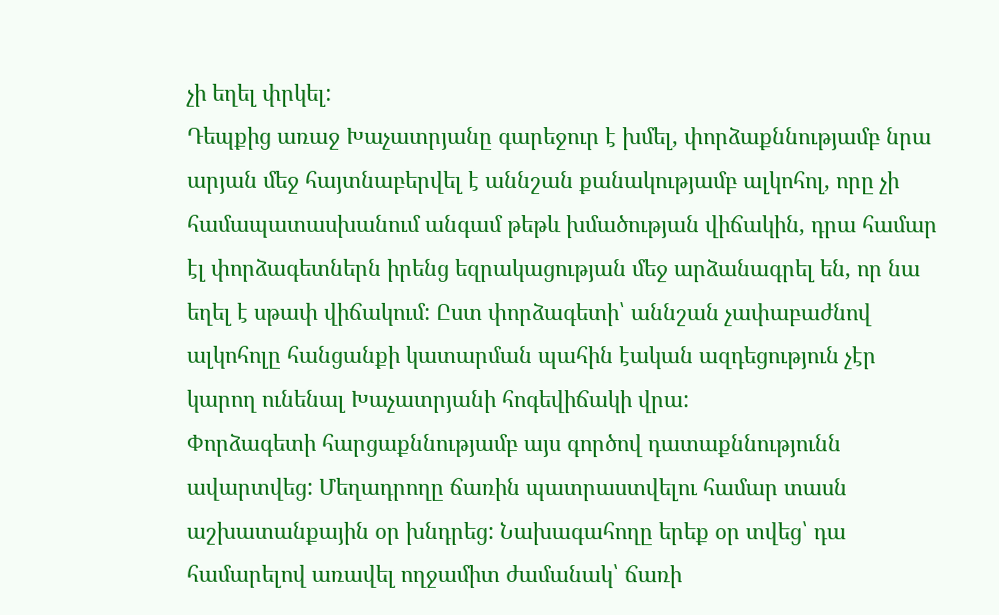չի եղել փրկել:
Դեպքից առաջ Խաչատրյանը գարեջուր է խմել, փորձաքննությամբ նրա արյան մեջ հայտնաբերվել է աննշան քանակությամբ ալկոհոլ, որը չի համապատասխանում անգամ թեթև խմածության վիճակին, դրա համար էլ փորձագետներն իրենց եզրակացության մեջ արձանագրել են, որ նա եղել է սթափ վիճակում: Ըստ փորձագետի՝ աննշան չափաբաժնով ալկոհոլը հանցանքի կատարման պահին էական ազդեցություն չէր կարող ունենալ Խաչատրյանի հոգեվիճակի վրա:
Փորձագետի հարցաքննությամբ այս գործով դատաքննությունն ավարտվեց: Մեղադրողը ճառին պատրաստվելու համար տասն աշխատանքային օր խնդրեց: Նախագահողը երեք օր տվեց՝ դա համարելով առավել ողջամիտ ժամանակ՝ ճառի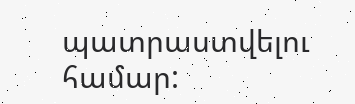պատրաստվելու համար: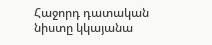Հաջորդ դատական նիստը կկայանա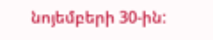նոյեմբերի 30-ին: